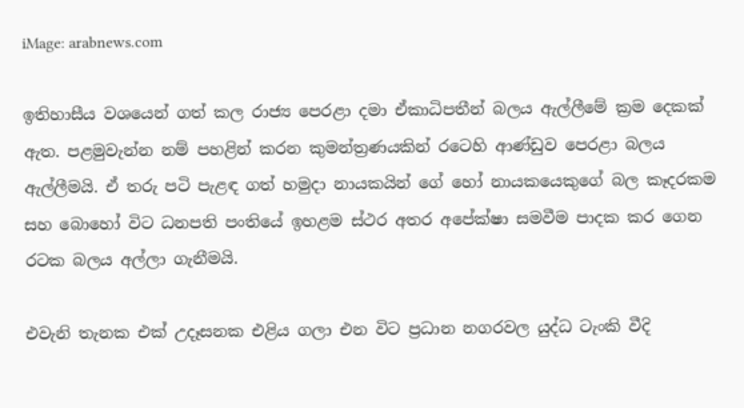iMage: arabnews.com

ඉතිහාසීය වශයෙන් ගත් කල රාජ්‍ය පෙරළා දමා ඒකාධිපතීන් බලය ඇල්ලීමේ ක්‍රම දෙකක් ඇත. පළමුවැන්න නම් පහළින් කරන කුමන්ත්‍රණයකින් රටෙහි ආණ්ඩුව පෙරළා බලය ඇල්ලීමයි. ඒ තරු පටි පැළඳ ගත් හමුදා නායකයින් ගේ හෝ නායකයෙකුගේ බල කෑදරකම සහ බොහෝ විට ධනපති පංතියේ ඉහළම ස්ථර අතර අපේක්ෂා සමවීම පාදක කර ගෙන රටක බලය අල්ලා ගැනීමයි.

එවැනි තැනක එක් උදෑසනක එළිය ගලා එන විට ප්‍රධාන නගරවල යුද්ධ ටැංකි වීදි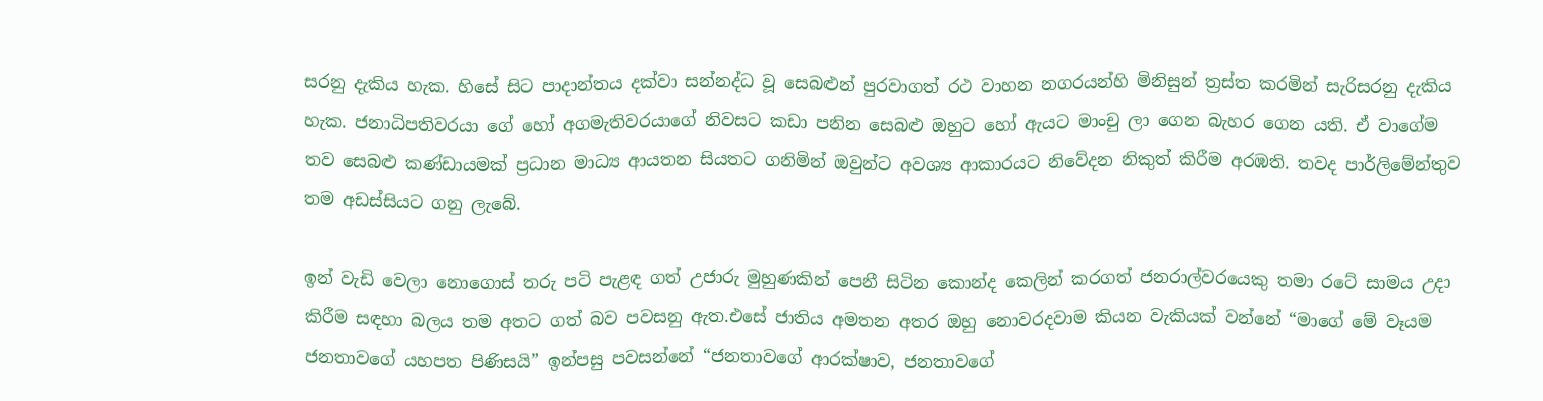සරනු දැකිය හැක. හිසේ සිට පාදාන්තය දක්වා සන්නද්ධ වූ සෙබළුන් පුරවාගත් රථ වාහන නගරයන්හි මිනිසුන් ත්‍රස්ත කරමින් සැරිසරනු දැකිය හැක. ජනාධිපතිවරයා ගේ හෝ අගමැතිවරයාගේ නිවසට කඩා පනින සෙබළු ඔහුට හෝ ඇයට මාංචු ලා ගෙන බැහර ගෙන යති. ඒ වාගේම තව සෙබළු කණ්ඩායමක් ‍ප්‍රධාන මාධ්‍ය ආයතන සියතට ගනිමින් ඔවුන්ට අවශ්‍ය ආකාරයට නිවේදන නිකුත් කිරීම අරඹති. තවද පාර්ලිමේන්තුව තම අඩස්සියට ගනු ලැබේ.

ඉන් වැඩි වෙලා නොගොස් තරු පටි පැළඳ ගත් උජාරු මුහුණකින් පෙනී සිටින කොන්ද කෙලින් කරගත් ජනරාල්වරයෙකු තමා රටේ සාමය උදා කිරීම සඳහා බලය තම අතට ගත් බව පවසනු ඇත.එසේ ජාතිය අමතන අතර ඔහු නොවරදවාම කියන වැකියක් වන්නේ “මාගේ මේ වෑයම ජනතාවගේ යහපත පිණිසයි” ඉන්පසු පවසන්නේ “ජනතාවගේ ආරක්ෂාව, ජනතාවගේ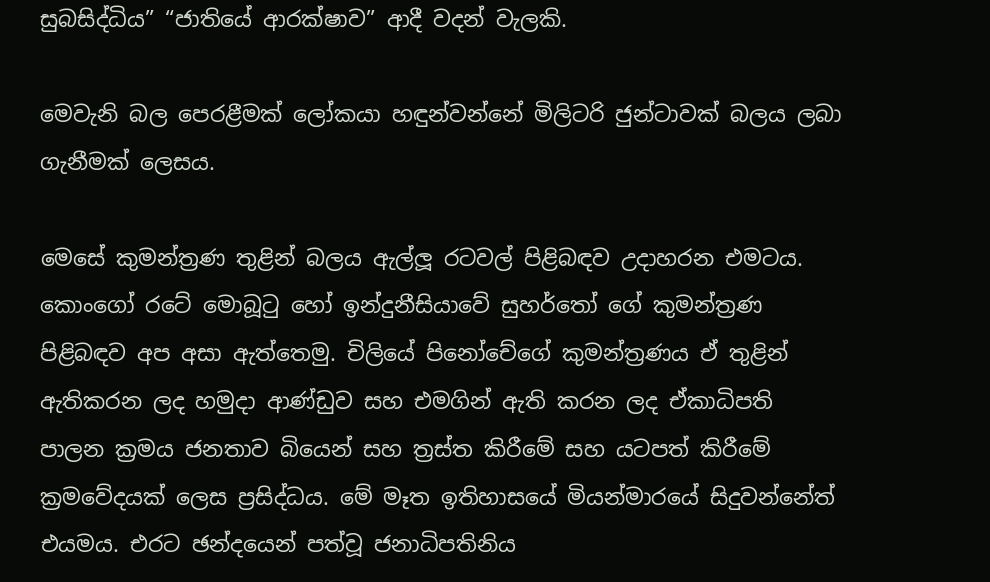සුබසිද්ධිය” “ජාතියේ ආරක්ෂාව” ආදී වදන් වැලකි.

මෙවැනි බල පෙරළීමක් ලෝකයා හඳුන්වන්නේ මිලිටරි ජුන්ටාවක් බලය ලබා ගැනීමක් ලෙසය.

මෙසේ කුමන්ත්‍රණ තුළින් බලය ඇල්ලූ රටවල් පිළිබඳව උදාහරන එමටය. කොංගෝ රටේ මොබූටු හෝ ඉන්දුනීසියාවේ සුහර්තෝ ගේ කුමන්ත්‍රණ පිළිබඳව අප අසා ඇත්තෙමු. චිලියේ පිනෝචේගේ කුමන්ත්‍රණය ඒ තුළින් ඇතිකරන ලද හමුදා ආණ්ඩුව සහ එමගින් ඇති කරන ලද ඒකාධිපති පාලන ක්‍රමය ජනතාව බියෙන් සහ ත්‍රස්ත කිරීමේ සහ යටපත් කිරීමේ ක්‍රමවේදයක් ලෙස ප්‍රසිද්ධය. මේ මෑත ඉතිහාසයේ මියන්මාරයේ සිදුවන්නේත් එයමය. එරට ඡන්දයෙන් පත්වූ ජනාධිපතිනිය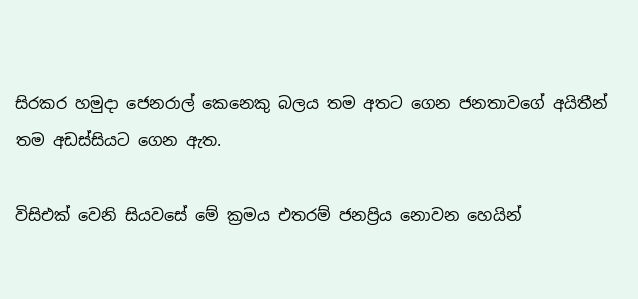සිරකර හමුදා ජෙනරාල් කෙනෙකු බලය තම අතට ගෙන ජනතාවගේ අයිතීන් තම අඩස්සියට ගෙන ඇත.

විසිඑක් වෙනි සියවසේ මේ ක්‍රමය එතරම් ජනප්‍රිය නොවන හෙයින්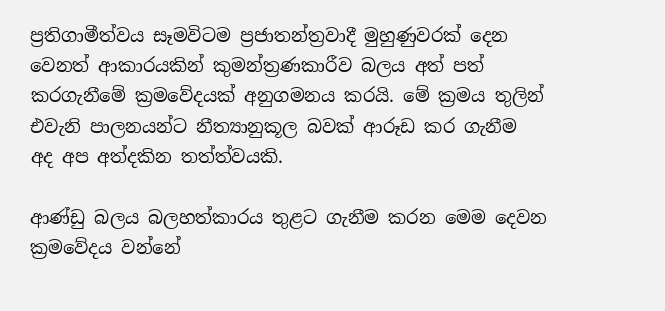ප්‍රතිගාමීත්වය සෑමවිටම ‍ප්‍රජාතන්ත්‍රවාදී මුහුණුවරක් දෙන වෙනත් ආකාරයකින් කුමන්ත්‍රණකාරීව බලය අත් පත් කරගැනීමේ ක්‍රමවේදයක් අනුගමනය කරයි. මේ ක්‍රමය තුලින් එවැනි පාලනයන්ට නීත්‍යානුකූල බවක් ආරූඩ කර ගැනීම අද අප අත්දකින තත්ත්වයකි.

ආණ්ඩු බලය බලහත්කාරය තුළට ගැනීම කරන මෙම දෙවන ක්‍රමවේදය වන්නේ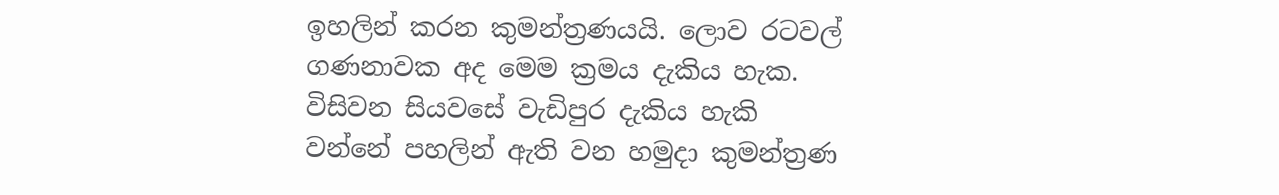ඉහලින් කරන කුමන්ත්‍රණයයි. ලොව රටවල් ගණනාවක අද මෙම ක්‍රමය දැකිය හැක. විසිවන සියවසේ වැඩිපුර දැකිය හැකි වන්නේ පහලින් ඇති වන හමුදා කුමන්ත්‍රණ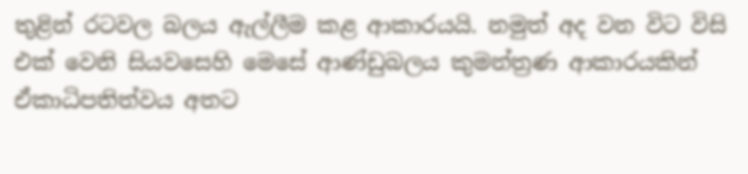තුළින් රටවල බලය ඇල්ලීම කළ ආකාරයයි. නමුත් අද වන විට විසි එක් වෙනි සියවසෙහි මෙසේ ආණ්ඩුබලය කුමන්ත්‍රණ ආකාරයකින් ඒකාධිපතිත්වය අතට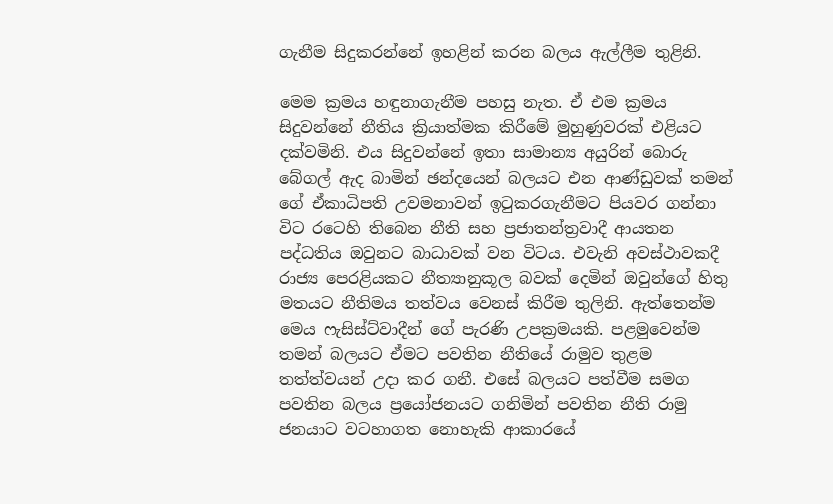ගැනීම සිදුකරන්නේ ඉහළින් කරන බලය ඇල්ලීම තුළිනි.

මෙම ක්‍රමය හඳුනාගැනීම පහසු නැත. ඒ එම ක්‍රමය සිදුවන්නේ නීතිය ක්‍රියාත්මක කිරීමේ මුහුණුවරක් එළියට දක්වමිනි. එය සිදුවන්නේ ඉතා සාමාන්‍ය අයුරින් බොරු බේගල් ඇද බාමින් ඡන්දයෙන් බලයට එන ආණ්ඩුවක් තමන් ගේ ඒකාධිපති උවමනාවන් ඉටුකරගැනීමට පියවර ගන්නා විට රටෙහි තිබෙන නීති සහ ප්‍රජාතන්ත්‍රවාදී ආයතන පද්ධතිය ඔවුනට බාධාවක් වන විටය. එවැනි අවස්ථාවකදී රාජ්‍ය පෙරළියකට නීත්‍යානුකූල බවක් දෙමින් ඔවුන්ගේ හිතු මතයට නීතිමය තත්වය වෙනස් කිරීම තුලිනි. ඇත්තෙන්ම මෙය ෆැසිස්ට්වාදීන් ගේ පැරණි උපක්‍රමයකි. පළමුවෙන්ම තමන් බලයට ඒමට පවතින නීතියේ රාමුව තුළම තත්ත්වයන් උදා කර ගනී. එසේ බලයට පත්වීම සමග පවතින බලය ප්‍රයෝජනයට ගනිමින් පවතින නීති රාමු ජනයාට වටහාගත නොහැකි ආකාරයේ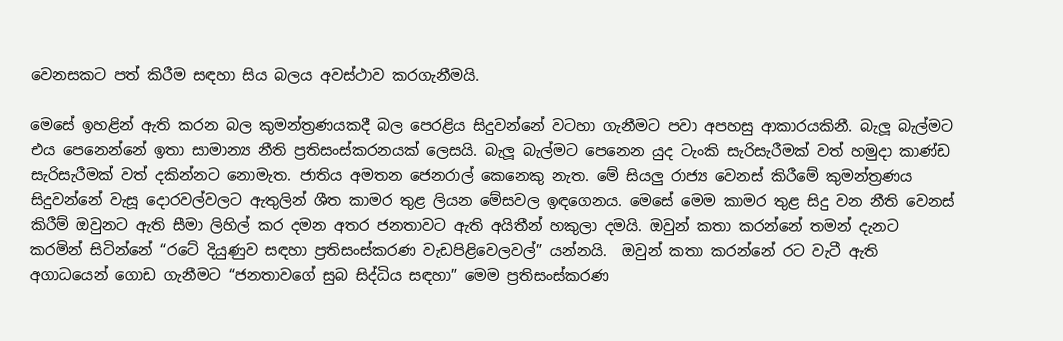වෙනසකට පත් කිරීම සඳහා සිය බලය අවස්ථාව කරගැනීමයි.

මෙසේ ඉහළින් ඇති කරන බල කුමන්ත්‍රණයකදී බල පෙරළිය සිදුවන්නේ වටහා ගැනීමට පවා අපහසු ආකාරයකිනී. බැලූ බැල්මට එය පෙනෙන්නේ ඉතා සාමාන්‍ය නීති ප්‍රතිසංස්කරනයක් ලෙසයි. බැලූ බැල්මට පෙනෙන යුද ටැංකි සැරිසැරීමක් වත් හමුදා කාණ්ඩ සැරිසැරීමක් වත් දකින්නට නොමැත. ජාතිය අමතන ජෙනරාල් කෙනෙකු නැත. මේ සියලු රාජ්‍ය වෙනස් කිරීමේ කුමන්ත්‍රණය සිදුවන්නේ වැසූ දොරවල්වලට ඇතුලින් ශීත කාමර තුළ ලියන මේසවල ඉඳගෙනය. මෙසේ මෙම කාමර තුළ සිදු වන නීති වෙනස් කිරීම් ඔවුනට ඇති සීමා ලිහිල් කර දමන අතර ජනතාවට ඇති අයිතීන් හකුලා දමයි. ඔවුන් කතා කරන්නේ තමන් දැනට කරමින් සිටින්නේ “රටේ දියුණුව සඳහා ප්‍රතිසංස්කරණ වැඩපිළිවෙලවල්” යන්නයි.  ඔවුන් කතා කරන්නේ රට වැටී ඇති අගාධයෙන් ගොඩ ගැනීමට “ජනතාවගේ සුබ සිද්ධිය සඳහා” මෙම ප්‍රතිසංස්කරණ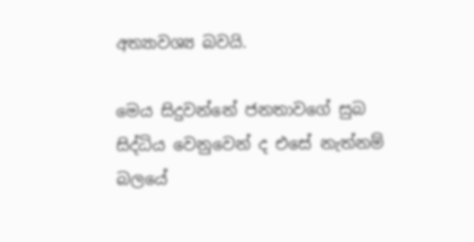අත්‍යාවශ්‍ය බවයි.

මෙය සිදුවන්නේ ජනතාවගේ සුබ සිද්ධිය වෙනුවෙන් ද එසේ නැත්නම් බලයේ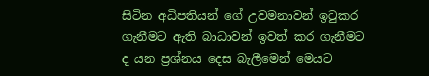සිටින අධිපතියන් ගේ උවමනාවන් ඉටුකර ගැනීමට ඇති බාධාවන් ඉවත් කර ගැනීමට ද යන ප්‍රශ්නය දෙස බැලීමෙන් මෙයට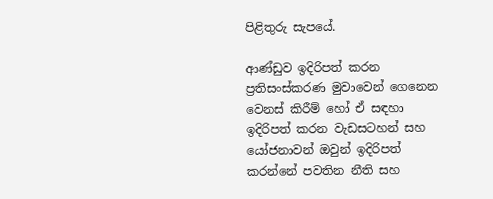පිළිතුරු සැපයේ.

ආණ්ඩුව ඉදිරිපත් කරන ප්‍රතිසංස්කරණ මුවාවෙන් ගෙනෙන වෙනස් කිරීම් හෝ ඒ සඳහා ඉදිරිපත් කරන වැඩසටහන් සහ යෝජනාවන් ඔවුන් ඉදිරිපත් කරන්නේ පවතින නීති සහ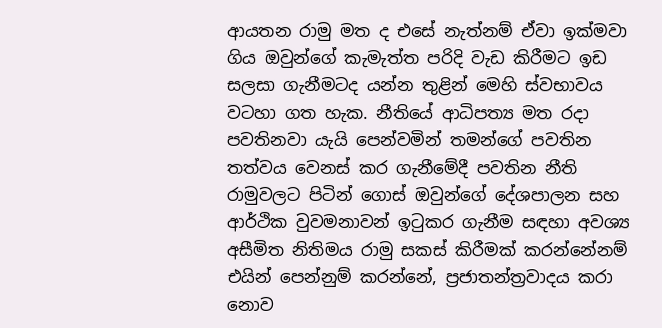ආයතන රාමු මත ද එසේ නැත්නම් ඒවා ඉක්මවා ගිය ඔවුන්ගේ කැමැත්ත පරිදි වැඩ කිරීමට ඉඩ සලසා ගැනීමටද යන්න තුළින් මෙහි ස්වභාවය වටහා ගත හැක. නීතියේ ආධිපත්‍ය මත රදා පවතිනවා යැයි පෙන්වමින් තමන්ගේ පවතින තත්වය වෙනස් කර ගැනීමේදී පවතින නීති රාමුවලට පිටින් ගොස් ඔවුන්ගේ දේශපාලන සහ ආර්ථික වුවමනාවන් ඉටුකර ගැනීම සඳහා අවශ්‍ය අසීමිත නිතිමය රාමු සකස් කිරීමක් කරන්නේනම් එයින් පෙන්නුම් කරන්නේ, ප්‍රජාතන්ත්‍රවාදය කරා නොව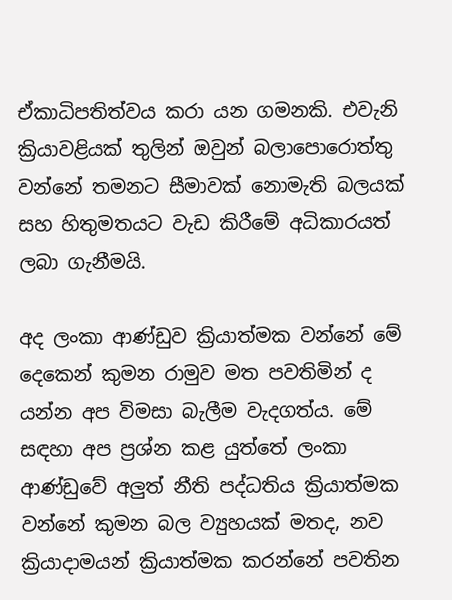ඒකාධිපතිත්වය කරා යන ගමනකි. එවැනි ක්‍රියාවළියක් තුලින් ඔවුන් බලාපොරොත්තු වන්නේ තමනට සීමාවක් නොමැති බලයක් සහ හිතුමතයට වැඩ කිරීමේ අධිකාරයත් ලබා ගැනීමයි.

අද ලංකා ආණ්ඩුව ක්‍රියාත්මක වන්නේ මේ දෙකෙන් කුමන රාමුව මත පවතිමින් ද යන්න අප විමසා බැලීම වැදගත්ය. මේ සඳහා අප ප්‍රශ්න කළ යුත්තේ ලංකා ආණ්ඩුවේ අලුත් නීති පද්ධතිය ක්‍රියාත්මක වන්නේ කුමන බල ව්‍යුහයක් මතද, නව ක්‍රියාදාමයන් ක්‍රියාත්මක කරන්නේ පවතින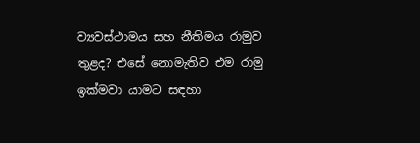ව්‍යවස්ථාමය සහ නීතිමය රාමුව තුළද? එසේ නොමැතිව එම රාමු ඉක්මවා යාමට සඳහා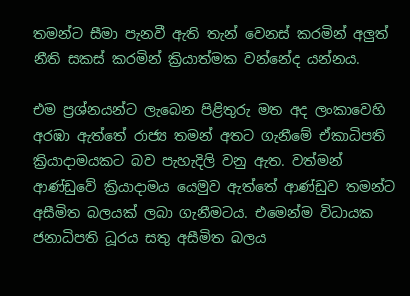තමන්ට සීමා පැනවී ඇති තැන් වෙනස් කරමින් අලුත් නීති සකස් කරමින් ක්‍රියාත්මක වන්නේද යන්නය.

එම ප්‍රශ්නයන්ට ලැබෙන පිළිතුරු මත අද ලංකාවෙහි අරඹා ඇත්තේ රාජ්‍ය තමන් අතට ගැනීමේ ඒකාධිපති ක්‍රියාදාමයකට බව පැහැදිලි වනු ඇත. වත්මන් ආණ්ඩුවේ ක්‍රියාදාමය යෙමුව ඇත්තේ ආණ්ඩුව තමන්ට අසීමිත බලයක් ලබා ගැනීමටය. එමෙන්ම විධායක ජනාධිපති ධූරය සතු අසීමිත බලය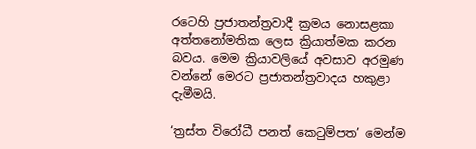රටෙහි ප්‍රජාතන්ත්‍රවාදී ක්‍රමය නොසළකා අත්තනෝමතික ලෙස ක්‍රියාත්මක කරන බවය. මෙම ක්‍රියාවලියේ අවසාව අරමුණ වන්නේ මෙරට ප්‍රජාතන්ත්‍රවාදය හකුළා දැමීමයි.

‘ත්‍රස්ත විරෝධී පනත් කෙටුම්පත’ මෙන්ම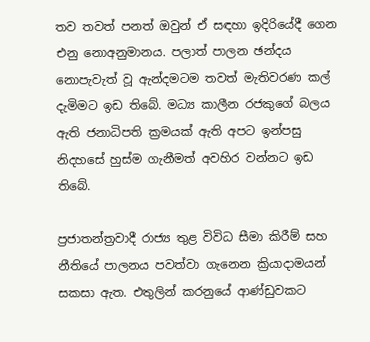තව තවත් පනත් ඔවුන් ඒ සඳහා ඉදිරියේදී ගෙන එනු නොඅනුමානය. පලාත් පාලන ඡන්දය නොපැවැත් වූ ඇන්දමටම තවත් මැතිවරණ කල් දැමිමට ඉඩ තිබේ. මධ්‍ය කාලීන රජකුගේ බලය ඇති ජනාධිපති ක්‍රමයක් ඇති අපට ඉන්පසු නිදහසේ හුස්ම ගැනීමත් අවහිර වන්නට ඉඩ තිබේ.

ප්‍රජාතන්ත්‍රවාදී රාජ්‍ය තුළ විවිධ සීමා කිරීම් සහ නීතියේ පාලනය පවත්වා ගැනෙන ක්‍රියාදාමයන් සකසා ඇත. එතුලින් කරනුයේ ආණ්ඩුවකට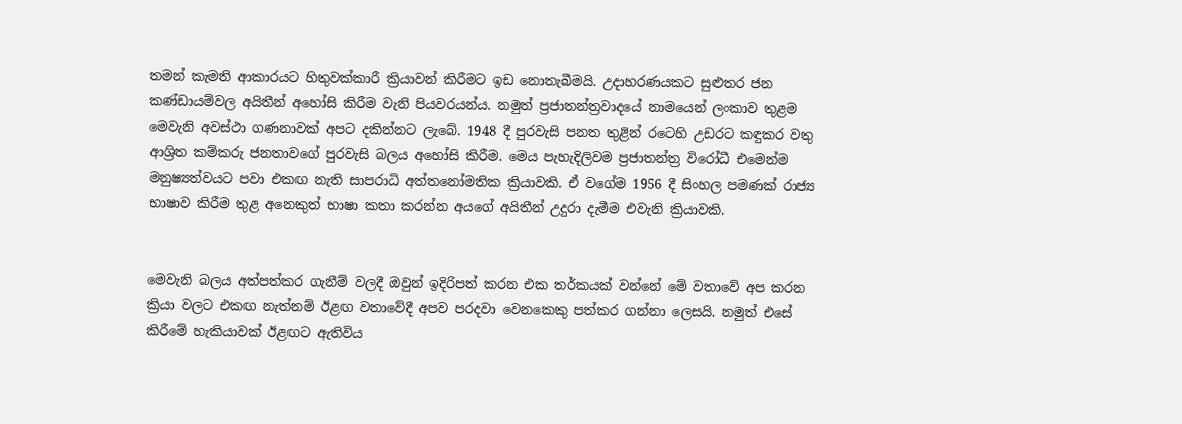තමන් කැමති ආකාරයට හිතුවක්කාරී ක්‍රියාවන් කිරීමට ඉඩ නොතැබීමයි. උදාහරණයකට සුළුතර ජන කණ්ඩායම්වල අයිතීන් අහෝසි කිරීම වැනි පියවරයන්ය. නමුත් ප්‍රජාතන්ත්‍රවාදයේ නාමයෙන් ලංකාව තුළම මෙවැනි අවස්ථා ගණනාවක් අපට දකින්නට ලැබේ. 1948 දී පුරවැසි පනත තුළින් රටෙහි උඩරට කඳුකර වතු ආශ්‍රිත කම්කරු ජනතාවගේ පුරවැසි බලය අහෝසි කිරීම. මෙය පැහැදිලිවම ‍ප්‍රජාතන්ත්‍ර විරෝධී එමෙන්ම මනුෂ්‍යත්වයට පවා එකඟ නැති සාපරාධි අත්තනෝමතික ක්‍රියාවකි. ඒ වගේම 1956 දී සිංහල පමණක් රාජ්‍ය භාෂාව කිරීම තුළ අනෙකුත් භාෂා කතා කරන්න අයගේ අයිතීන් උදුරා දැමීම එවැනි ක්‍රියාවකි.


මෙවැනි බලය අත්පත්කර ගැනීම් වලදී ඔවුන් ඉදිරිපත් කරන එක තර්කයක් වන්නේ මේ වතාවේ අප කරන ක්‍රියා වලට එකඟ නැත්නම් ඊළඟ වතාවේදී අපව පරදවා වෙනකෙකු පත්කර ගන්නා ලෙසයි. නමුත් එසේ කිරීමේ හැකියාවක් ඊළඟට ඇතිවිය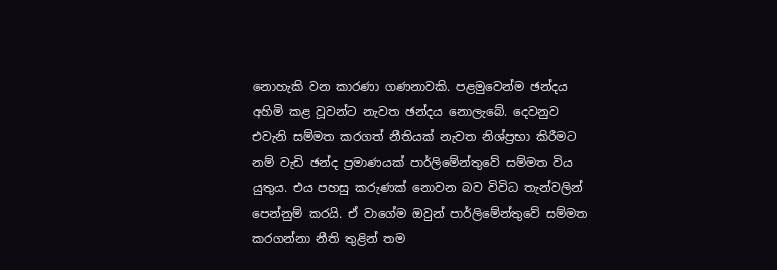නොහැකි වන කාරණා ගණනාවකි. පළමුවෙන්ම ඡන්දය අහිමි කළ වූවන්ට නැවත ඡන්දය නොලැබේ. දෙවනුව එවැනි සම්මත කරගත් නීතියක් නැවත නිශ්ප්‍රභා කිරීමට නම් වැඩි ඡන්ද ප්‍රමාණයක් පාර්ලිමේන්තුවේ සම්මත විය යුතුය. එය පහසු කරුණක් නොවන බව විවිධ තැන්වලින් පෙන්නුම් කරයි. ඒ වාගේම ඔවුන් පාර්ලිමේන්තුවේ සම්මත කරගන්නා නීති තුළින් තම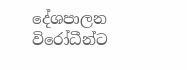දේශපාලන විරෝධීන්ට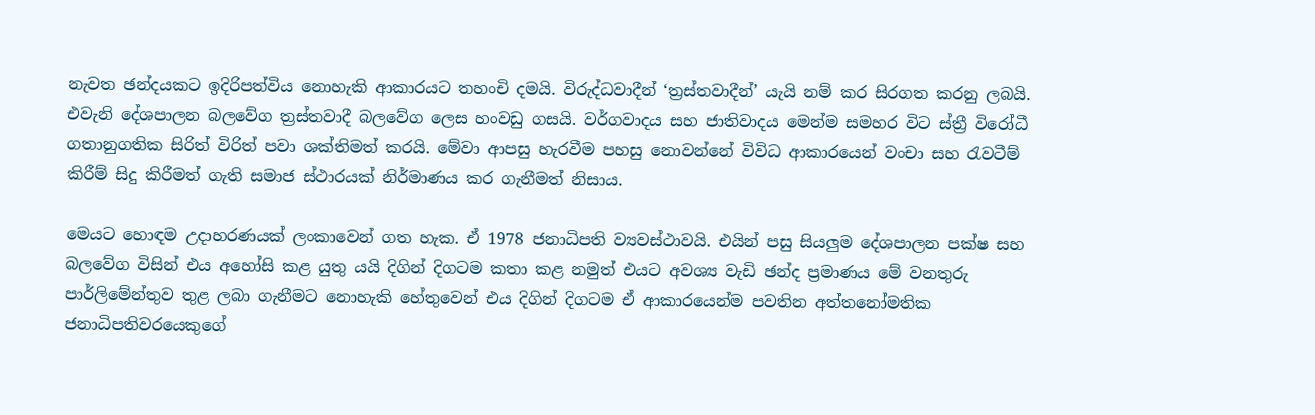නැවත ඡන්දයකට ඉදිරිපත්විය නොහැකි ආකාරයට තහංචි දමයි. විරුද්ධවාදීන් ‘ත්‍රස්තවාදීන්’ යැයි නම් කර සිරගත කරනු ලබයි. එවැනි දේශපාලන බලවේග ත්‍රස්තවාදී බලවේග ලෙස හංවඩු ගසයි. වර්ගවාදය සහ ජාතිවාදය මෙන්ම සමහර විට ස්ත්‍රී විරෝධී ගතානුගතික සිරිත් විරිත් පවා ශක්තිමත් කරයි. මේවා ආපසු හැරවීම පහසු නොවන්නේ විවිධ ආකාරයෙන් වංචා සහ රැවටීම් කිරීම් සිදු කිරීමත් ගැති සමාජ ස්ථාරයක් නිර්මාණය කර ගැනීමත් නිසාය.

මෙයට හොඳම උදාහරණයක් ලංකාවෙන් ගත හැක. ඒ 1978 ජනාධිපති ව්‍යවස්ථාවයි. එයින් පසු සියලුම දේශපාලන පක්ෂ සහ බලවේග විසින් එය අහෝසි කළ යුතු යයි දිගින් දිගටම කතා කළ නමුත් එයට අවශ්‍ය වැඩි ඡන්ද ප්‍රමාණය මේ වනතුරු පාර්ලිමේන්තුව තුළ ලබා ගැනීමට නොහැකි හේතුවෙන් එය දිගින් දිගටම ඒ ආකාරයෙන්ම පවතින අත්තනෝමතික ජනාධිපතිවරයෙකුගේ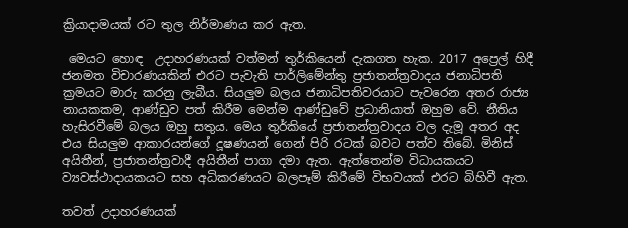ක්‍රියාදාමයක් රට තුල නිර්මාණය කර ඇත.

 මෙයට හොඳ  උදාහරණයක් වත්මන් තුර්කියෙන් දැකගත හැක. 2017 අප්‍රෙල් හිදී ජනමත විචාරණයකින් එරට පැවැති පාර්ලිමේන්තු ‍ප්‍රජාතන්ත්‍රවාදය ජනාධිපති ක්‍රමයට මාරු කරනු ලැබීය. සියලුම බලය ජනාධිපතිවරයාට පැවරෙන අතර රාජ්‍ය නායකකම, ආණ්ඩුව පත් කිරීම මෙන්ම ආණ්ඩුවේ ප්‍රධානියාත් ඔහුම වේ. නීතිය හැසිරවීමේ බලය ඔහු සතුය. මෙය තුර්කියේ ප්‍රජාතන්ත්‍රවාදය වල දැමූ අතර අද එය සියලුම ආකාරයන්ගේ දූෂණයන් ගෙන් පිරි රටක් බවට පත්ව තිබේ. මිනිස් අයිතීන්, ප්‍රජාතන්ත්‍රවාදී අයිතීන් පාගා දමා ඇත. ඇත්තෙන්ම විධායකයට ව්‍යවස්ථාදායකයට සහ අධිකරණයට බලපෑම් කිරීමේ විභවයක් එරට බිහිවී ඇත.

තවත් උදාහරණයක්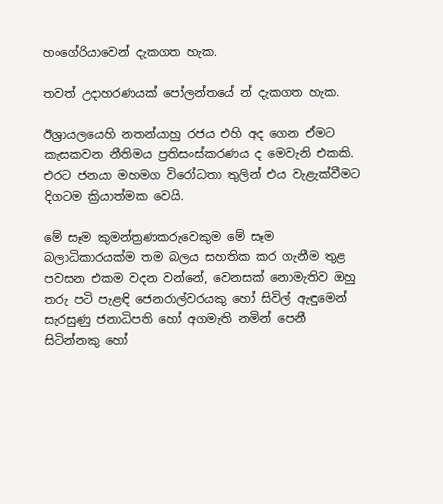හංගේරියාවෙන් දැකගත හැක.

තවත් උදාහරණයක් පෝලන්තයේ න් දැකගත හැක.

ඊශ්‍රායලයෙහි නතන්යාහු රජය එහි අද ගෙන ඒමට කැසකවන නීතිමය ප්‍රතිසංස්කරණය ද මෙවැනි එකකි. එරට ජනයා මහමග විරෝධතා තුලින් එය වැළැක්වීමට දිගටම ක්‍රියාත්මක වෙයි.

මේ සෑම කුමන්ත්‍රණකරුවෙකුම මේ සෑම බලාධිකාරයක්ම තම බලය සහතික කර ගැනීම තුළ පවසන එකම වදන වන්නේ, වෙනසක් නොමැතිව ඔහු තරු පටි පැළඳි ජෙනරාල්වරයකු හෝ සිවිල් ඇඳුමෙන් සැරසුණු ජනාධිපති හෝ අගමැති නමින් පෙනී සිටින්නකු හෝ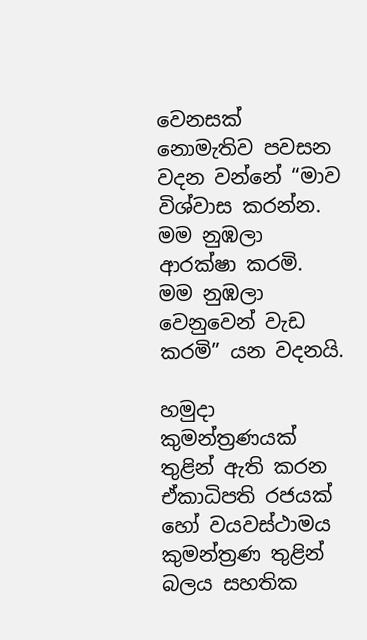වෙනසක් නොමැතිව පවසන වදන වන්නේ “මාව විශ්වාස කරන්න. මම නුඹලා ආරක්ෂා කරමි. මම නුඹලා වෙනුවෙන් වැඩ කරමි” යන වදනයි.

හමුදා කුමන්ත්‍රණයක් තුළින් ඇති කරන ඒකාධිපති රජයක් හෝ ‍වයවස්ථාමය කුමන්ත්‍රණ තුළින් බලය සහතික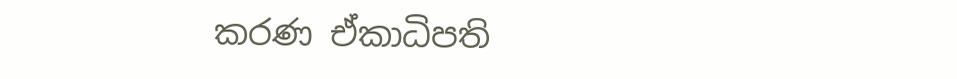කරණ ඒකාධිපති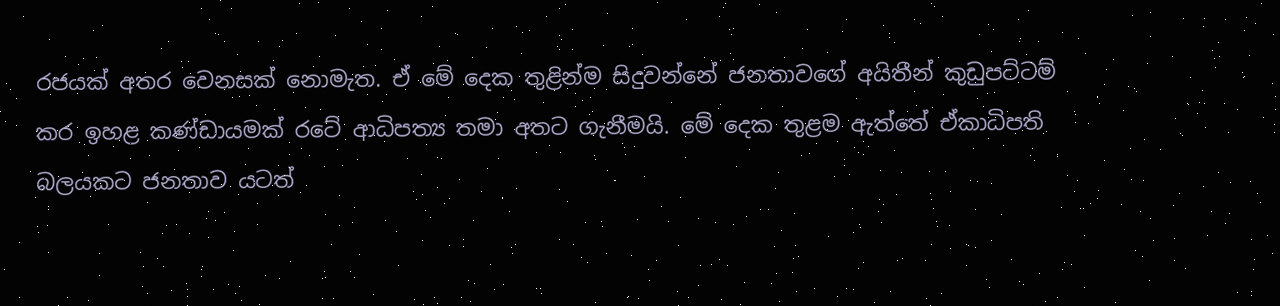රජයක් අතර වෙනසක් නොමැත. ඒ මේ දෙක තුළින්ම සිදුවන්නේ ජනතාවගේ අයිතීන් කුඩුපට්ටම් කර ඉහළ කණ්ඩායමක් රටේ ආධිපත්‍ය තමා අතට ගැනීමයි. මේ දෙක තුළම ඇත්තේ ඒකාධිපති බල‍යකට ජනතාව යටත්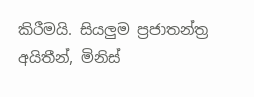කිරීමයි. සියලුම ප්‍රජාතන්ත්‍ර අයිතීන්, මිනිස්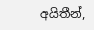අයිතීන්,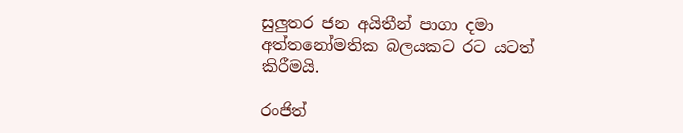සුලුතර ජන අයිතීන් පාගා දමා අත්තනෝමතික බලයකට රට යටත් කිරීමයි.

රංජිත්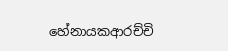හේනායකආරච්චි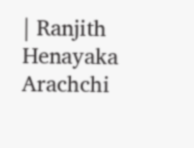| Ranjith Henayaka Arachchi